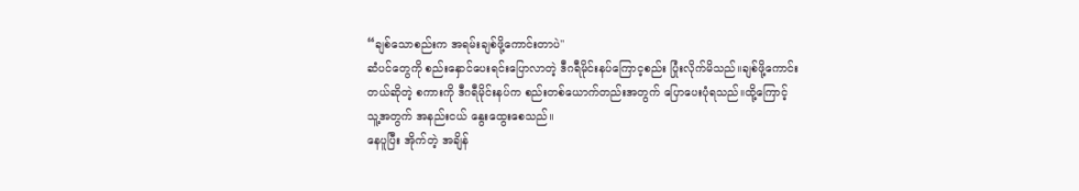“ချစ်သောစည်းက အရမ်းချစ်ဖို့ကောင်းတာပဲ"
ဆံပင်တွေကို စည်းနှောင်ပေးရင်းပြောလာတဲ့ ဒီဂရီမိုင်းနပ်ကြောင့စည်း ပြုံးလိုက်မိသည်။ချစ်ဖို့ကောင်းတယ်ဆိုတဲ့ စကားကို ဒီဂရီမိုင်းနပ်က စည်းတစ်ယောက်တည်းအတွက် ပြောပေးပုံရသည်။ထို့ကြောင့် သူ့အတွက် အနည်းငယ် နွေးထွေးစေသည်။
နေပူပြီး အိုက်တဲ့ အချိန်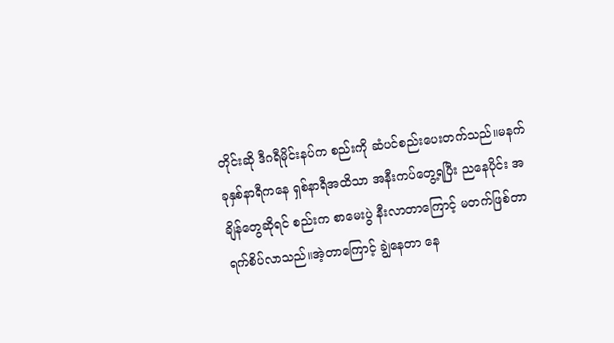တိုင်းဆို ဒီဂရီမိုင်းနပ်က စည်းကို ဆံပင်စည်းပေးတက်သည်။မနက် ခုနှစ်နာရီကနေ ရှစ်နာရီအထိသာ အနီးကပ်တွေ့ရပြီး ညနေပိုင်း အချိန်တွေဆိုရင် စည်းက စာမေးပွဲ နီးလာတာကြောင့် မတက်ဖြစ်တာ ရက်စိပ်လာသည်။အဲ့တာကြောင့် ချွဲနေတာ နေ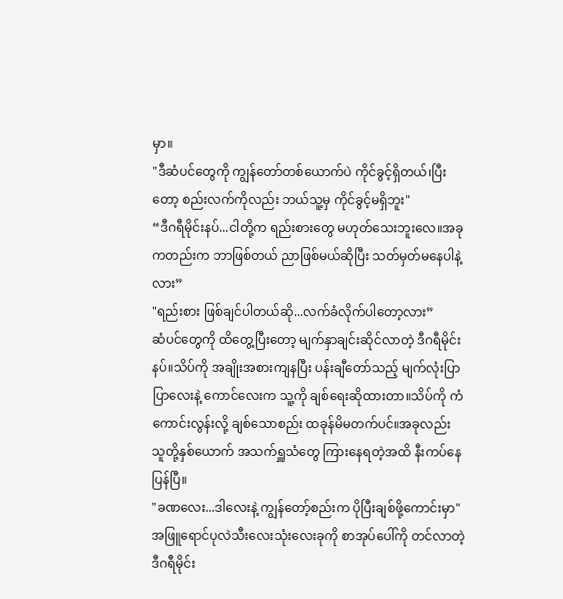မှာ။
"ဒီဆံပင်တွေကို ကျွန်တော်တစ်ယောက်ပဲ ကိုင်ခွင့်ရှိတယ်၊ပြီးတော့ စည်းလက်ကိုလည်း ဘယ်သူ့မှ ကိုင်ခွင့်မရှိဘူး"
“ဒီဂရီမိုင်းနပ်...ငါတို့က ရည်းစားတွေ မဟုတ်သေးဘူးလေ။အခုကတည်းက ဘာဖြစ်တယ် ညာဖြစ်မယ်ဆိုပြီး သတ်မှတ်မနေပါနဲ့လား”
"ရည်းစား ဖြစ်ချင်ပါတယ်ဆို...လက်ခံလိုက်ပါတော့လား”
ဆံပင်တွေကို ထိတွေ့ပြီးတော့ မျက်နှာချင်းဆိုင်လာတဲ့ ဒီဂရီမိုင်းနပ်။သိပ်ကို အချိုးအစားကျနပြီး ပန်းချီတော်သည့် မျက်လုံးပြာပြာလေးနဲ့ ကောင်လေးက သူ့ကို ချစ်ရေးဆိုထားတာ။သိပ်ကို ကံကောင်းလွန်းလို့ ချစ်သောစည်း ထခုန်မိမတက်ပင်။အခုလည်း သူတို့နှစ်ယောက် အသက်ရှူသံတွေ ကြားနေရတဲ့အထိ နီးကပ်နေပြန်ပြီ။
"ခဏလေး...ဒါလေးနဲ့ ကျွန်တော့်စည်းက ပိုပြီးချစ်ဖို့ကောင်းမှာ"
အဖြူရောင်ပုလဲသီးလေးသုံးလေးခုကို စာအုပ်ပေါ်ကို တင်လာတဲ့ ဒီဂရီမိုင်း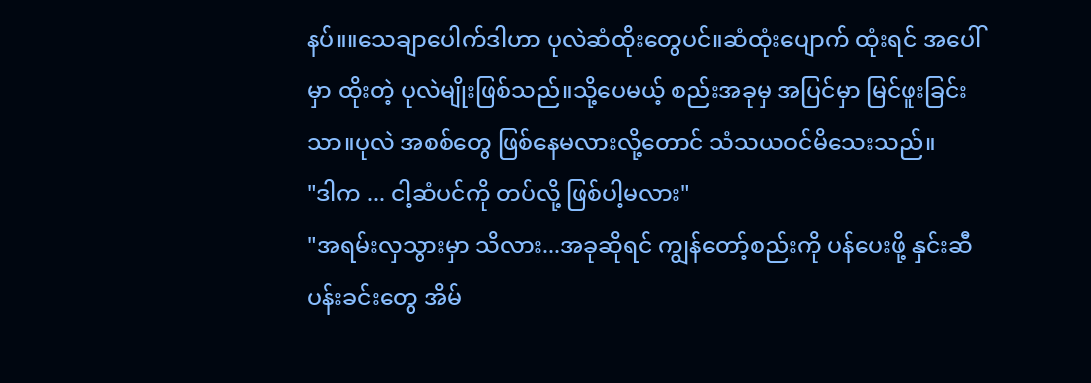နပ်။။သေချာပေါက်ဒါဟာ ပုလဲဆံထိုးတွေပင်။ဆံထုံးပျောက် ထုံးရင် အပေါ်မှာ ထိုးတဲ့ ပုလဲမျိုးဖြစ်သည်။သို့ပေမယ့် စည်းအခုမှ အပြင်မှာ မြင်ဖူးခြင်းသာ။ပုလဲ အစစ်တွေ ဖြစ်နေမလားလို့တောင် သံသယဝင်မိသေးသည်။
"ဒါက ... ငါ့ဆံပင်ကို တပ်လို့ ဖြစ်ပါ့မလား"
"အရမ်းလှသွားမှာ သိလား...အခုဆိုရင် ကျွန်တော့်စည်းကို ပန်ပေးဖို့ နှင်းဆီပန်းခင်းတွေ အိမ်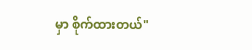မှာ စိုက်ထားတယ်"